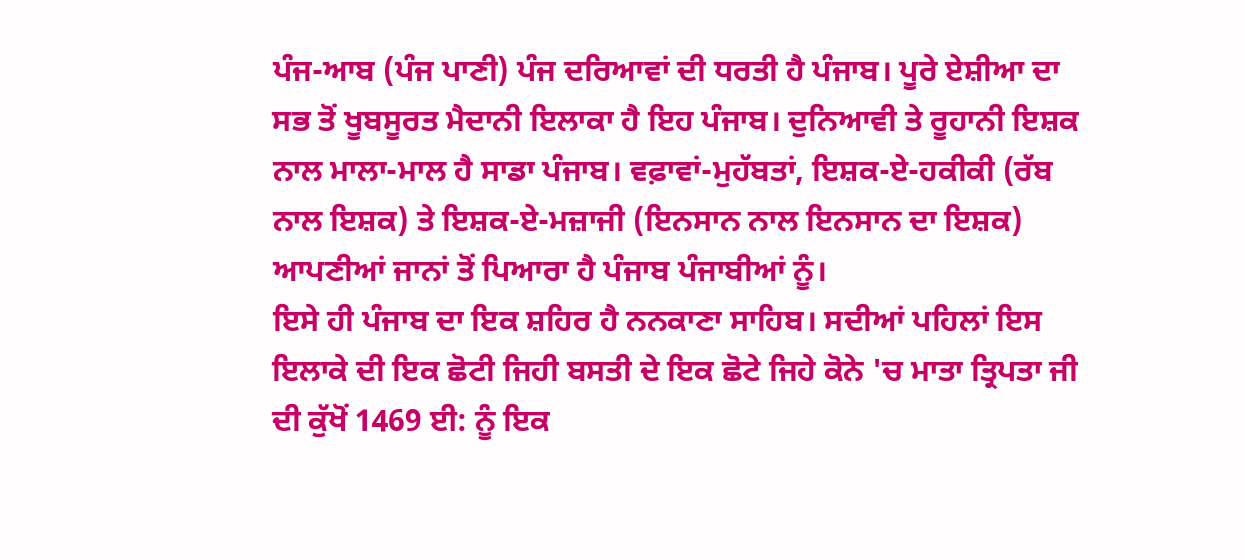ਪੰਜ-ਆਬ (ਪੰਜ ਪਾਣੀ) ਪੰਜ ਦਰਿਆਵਾਂ ਦੀ ਧਰਤੀ ਹੈ ਪੰਜਾਬ। ਪੂਰੇ ਏਸ਼ੀਆ ਦਾ ਸਭ ਤੋਂ ਖੂਬਸੂਰਤ ਮੈਦਾਨੀ ਇਲਾਕਾ ਹੈ ਇਹ ਪੰਜਾਬ। ਦੁਨਿਆਵੀ ਤੇ ਰੂਹਾਨੀ ਇਸ਼ਕ ਨਾਲ ਮਾਲਾ-ਮਾਲ ਹੈ ਸਾਡਾ ਪੰਜਾਬ। ਵਫ਼ਾਵਾਂ-ਮੁਹੱਬਤਾਂ, ਇਸ਼ਕ-ਏ-ਹਕੀਕੀ (ਰੱਬ ਨਾਲ ਇਸ਼ਕ) ਤੇ ਇਸ਼ਕ-ਏ-ਮਜ਼ਾਜੀ (ਇਨਸਾਨ ਨਾਲ ਇਨਸਾਨ ਦਾ ਇਸ਼ਕ) ਆਪਣੀਆਂ ਜਾਨਾਂ ਤੋਂ ਪਿਆਰਾ ਹੈ ਪੰਜਾਬ ਪੰਜਾਬੀਆਂ ਨੂੰ।
ਇਸੇ ਹੀ ਪੰਜਾਬ ਦਾ ਇਕ ਸ਼ਹਿਰ ਹੈ ਨਨਕਾਣਾ ਸਾਹਿਬ। ਸਦੀਆਂ ਪਹਿਲਾਂ ਇਸ ਇਲਾਕੇ ਦੀ ਇਕ ਛੋਟੀ ਜਿਹੀ ਬਸਤੀ ਦੇ ਇਕ ਛੋਟੇ ਜਿਹੇ ਕੋਨੇ 'ਚ ਮਾਤਾ ਤ੍ਰਿਪਤਾ ਜੀ ਦੀ ਕੁੱਖੋਂ 1469 ਈ: ਨੂੰ ਇਕ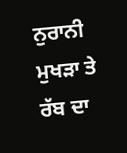ਨੁਰਾਨੀ ਮੁਖੜਾ ਤੇ ਰੱਬ ਦਾ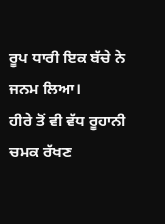ਰੂਪ ਧਾਰੀ ਇਕ ਬੱਚੇ ਨੇ ਜਨਮ ਲਿਆ।
ਹੀਰੇ ਤੋਂ ਵੀ ਵੱਧ ਰੂਹਾਨੀ ਚਮਕ ਰੱਖਣ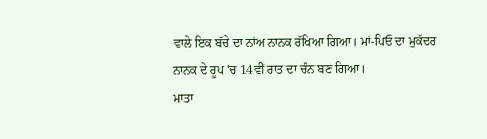ਵਾਲੇ ਇਕ ਬੱਚੇ ਦਾ ਨਾਂਅ ਨਾਨਕ ਰੱਖਿਆ ਗਿਆ। ਮਾਂ-ਪਿਓ ਦਾ ਮੁਕੱਦਰ ਨਾਨਕ ਦੇ ਰੂਪ 'ਚ 14ਵੀਂ ਰਾਤ ਦਾ ਚੰਨ ਬਣ ਗਿਆ।
ਮਾਤਾ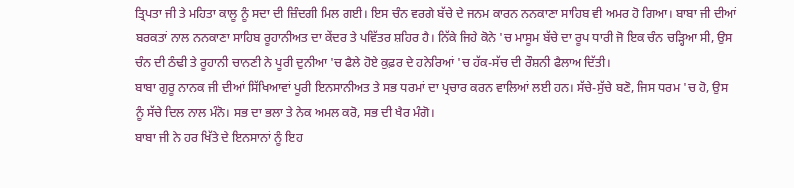ਤ੍ਰਿਪਤਾ ਜੀ ਤੇ ਮਹਿਤਾ ਕਾਲੂ ਨੂੰ ਸਦਾ ਦੀ ਜ਼ਿੰਦਗੀ ਮਿਲ ਗਈ। ਇਸ ਚੰਨ ਵਰਗੇ ਬੱਚੇ ਦੇ ਜਨਮ ਕਾਰਨ ਨਨਕਾਣਾ ਸਾਹਿਬ ਵੀ ਅਮਰ ਹੋ ਗਿਆ। ਬਾਬਾ ਜੀ ਦੀਆਂ ਬਰਕਤਾਂ ਨਾਲ ਨਨਕਾਣਾ ਸਾਹਿਬ ਰੂਹਾਨੀਅਤ ਦਾ ਕੇਂਦਰ ਤੇ ਪਵਿੱਤਰ ਸ਼ਹਿਰ ਹੈ। ਨਿੱਕੇ ਜਿਹੇ ਕੋਨੇ 'ਚ ਮਾਸੂਮ ਬੱਚੇ ਦਾ ਰੂਪ ਧਾਰੀ ਜੋ ਇਕ ਚੰਨ ਚੜ੍ਹਿਆ ਸੀ, ਉਸ ਚੰਨ ਦੀ ਠੰਢੀ ਤੇ ਰੂਹਾਨੀ ਚਾਨਣੀ ਨੇ ਪੂਰੀ ਦੁਨੀਆ 'ਚ ਫੈਲੇ ਹੋਏ ਕੁਫ਼ਰ ਦੇ ਹਨੇਰਿਆਂ 'ਚ ਹੱਕ-ਸੱਚ ਦੀ ਰੌਸ਼ਨੀ ਫੈਲਾਅ ਦਿੱਤੀ।
ਬਾਬਾ ਗੁਰੂ ਨਾਨਕ ਜੀ ਦੀਆਂ ਸਿੱਖਿਆਵਾਂ ਪੂਰੀ ਇਨਸਾਨੀਅਤ ਤੇ ਸਭ ਧਰਮਾਂ ਦਾ ਪ੍ਰਚਾਰ ਕਰਨ ਵਾਲਿਆਂ ਲਈ ਹਨ। ਸੱਚੇ-ਸੁੱਚੇ ਬਣੋ, ਜਿਸ ਧਰਮ 'ਚ ਹੋ, ਉਸ ਨੂੰ ਸੱਚੇ ਦਿਲ ਨਾਲ ਮੰਨੋ। ਸਭ ਦਾ ਭਲਾ ਤੇ ਨੇਕ ਅਮਲ ਕਰੋ, ਸਭ ਦੀ ਖੈਰ ਮੰਗੋ।
ਬਾਬਾ ਜੀ ਨੇ ਹਰ ਖਿੱਤੇ ਦੇ ਇਨਸਾਨਾਂ ਨੂੰ ਇਹ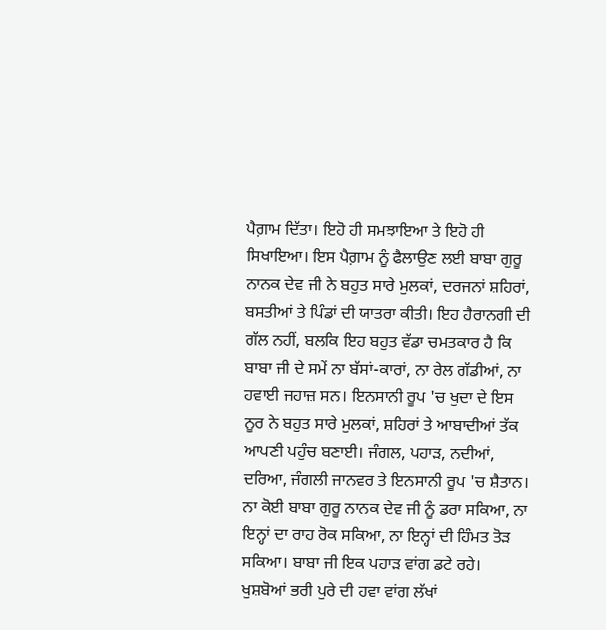ਪੈਗ਼ਾਮ ਦਿੱਤਾ। ਇਹੋ ਹੀ ਸਮਝਾਇਆ ਤੇ ਇਹੋ ਹੀ ਸਿਖਾਇਆ। ਇਸ ਪੈਗ਼ਾਮ ਨੂੰ ਫੈਲਾਉਣ ਲਈ ਬਾਬਾ ਗੁਰੂ ਨਾਨਕ ਦੇਵ ਜੀ ਨੇ ਬਹੁਤ ਸਾਰੇ ਮੁਲਕਾਂ, ਦਰਜਨਾਂ ਸ਼ਹਿਰਾਂ, ਬਸਤੀਆਂ ਤੇ ਪਿੰਡਾਂ ਦੀ ਯਾਤਰਾ ਕੀਤੀ। ਇਹ ਹੈਰਾਨਗੀ ਦੀ ਗੱਲ ਨਹੀਂ, ਬਲਕਿ ਇਹ ਬਹੁਤ ਵੱਡਾ ਚਮਤਕਾਰ ਹੈ ਕਿ ਬਾਬਾ ਜੀ ਦੇ ਸਮੇਂ ਨਾ ਬੱਸਾਂ-ਕਾਰਾਂ, ਨਾ ਰੇਲ ਗੱਡੀਆਂ, ਨਾ ਹਵਾਈ ਜਹਾਜ਼ ਸਨ। ਇਨਸਾਨੀ ਰੂਪ 'ਚ ਖੁਦਾ ਦੇ ਇਸ ਨੂਰ ਨੇ ਬਹੁਤ ਸਾਰੇ ਮੁਲਕਾਂ, ਸ਼ਹਿਰਾਂ ਤੇ ਆਬਾਦੀਆਂ ਤੱਕ ਆਪਣੀ ਪਹੁੰਚ ਬਣਾਈ। ਜੰਗਲ, ਪਹਾੜ, ਨਦੀਆਂ, ਦਰਿਆ, ਜੰਗਲੀ ਜਾਨਵਰ ਤੇ ਇਨਸਾਨੀ ਰੂਪ 'ਚ ਸ਼ੈਤਾਨ। ਨਾ ਕੋਈ ਬਾਬਾ ਗੁਰੂ ਨਾਨਕ ਦੇਵ ਜੀ ਨੂੰ ਡਰਾ ਸਕਿਆ, ਨਾ ਇਨ੍ਹਾਂ ਦਾ ਰਾਹ ਰੋਕ ਸਕਿਆ, ਨਾ ਇਨ੍ਹਾਂ ਦੀ ਹਿੰਮਤ ਤੋੜ ਸਕਿਆ। ਬਾਬਾ ਜੀ ਇਕ ਪਹਾੜ ਵਾਂਗ ਡਟੇ ਰਹੇ। ਖੁਸ਼ਬੋਆਂ ਭਰੀ ਪੁਰੇ ਦੀ ਹਵਾ ਵਾਂਗ ਲੱਖਾਂ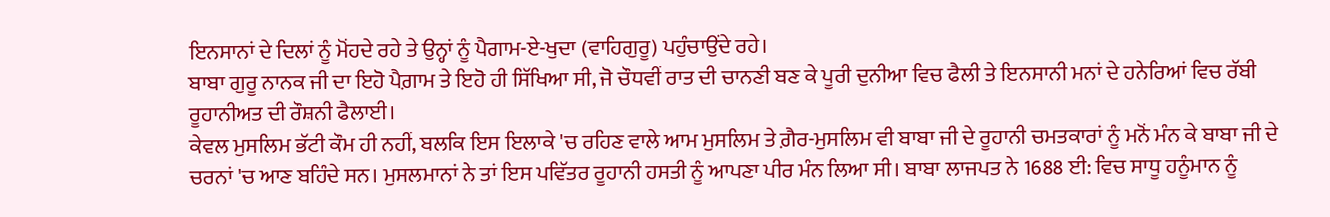ਇਨਸਾਨਾਂ ਦੇ ਦਿਲਾਂ ਨੂੰ ਮੋਂਹਦੇ ਰਹੇ ਤੇ ਉਨ੍ਹਾਂ ਨੂੰ ਪੈਗਾਮ-ਏ-ਖੁਦਾ (ਵਾਹਿਗੁਰੂ) ਪਹੁੰਚਾਉਂਦੇ ਰਹੇ।
ਬਾਬਾ ਗੁਰੂ ਨਾਨਕ ਜੀ ਦਾ ਇਹੋ ਪੈਗ਼ਾਮ ਤੇ ਇਹੋ ਹੀ ਸਿੱਖਿਆ ਸੀ, ਜੋ ਚੌਧਵੀਂ ਰਾਤ ਦੀ ਚਾਨਣੀ ਬਣ ਕੇ ਪੂਰੀ ਦੁਨੀਆ ਵਿਚ ਫੈਲੀ ਤੇ ਇਨਸਾਨੀ ਮਨਾਂ ਦੇ ਹਨੇਰਿਆਂ ਵਿਚ ਰੱਬੀ ਰੂਹਾਨੀਅਤ ਦੀ ਰੌਸ਼ਨੀ ਫੈਲਾਈ।
ਕੇਵਲ ਮੁਸਲਿਮ ਭੱਟੀ ਕੌਮ ਹੀ ਨਹੀਂ, ਬਲਕਿ ਇਸ ਇਲਾਕੇ 'ਚ ਰਹਿਣ ਵਾਲੇ ਆਮ ਮੁਸਲਿਮ ਤੇ ਗ਼ੈਰ-ਮੁਸਲਿਮ ਵੀ ਬਾਬਾ ਜੀ ਦੇ ਰੂਹਾਨੀ ਚਮਤਕਾਰਾਂ ਨੂੰ ਮਨੋਂ ਮੰਨ ਕੇ ਬਾਬਾ ਜੀ ਦੇ ਚਰਨਾਂ 'ਚ ਆਣ ਬਹਿੰਦੇ ਸਨ। ਮੁਸਲਮਾਨਾਂ ਨੇ ਤਾਂ ਇਸ ਪਵਿੱਤਰ ਰੂਹਾਨੀ ਹਸਤੀ ਨੂੰ ਆਪਣਾ ਪੀਰ ਮੰਨ ਲਿਆ ਸੀ। ਬਾਬਾ ਲਾਜਪਤ ਨੇ 1688 ਈ: ਵਿਚ ਸਾਧੂ ਹਨੂੰਮਾਨ ਨੂੰ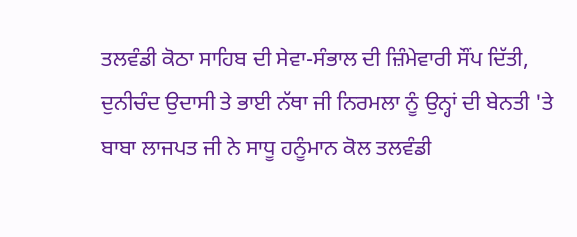ਤਲਵੰਡੀ ਕੋਠਾ ਸਾਹਿਬ ਦੀ ਸੇਵਾ-ਸੰਭਾਲ ਦੀ ਜ਼ਿੰਮੇਵਾਰੀ ਸੌਂਪ ਦਿੱਤੀ, ਦੁਨੀਚੰਦ ਉਦਾਸੀ ਤੇ ਭਾਈ ਨੱਥਾ ਜੀ ਨਿਰਮਲਾ ਨੂੰ ਉਨ੍ਹਾਂ ਦੀ ਬੇਨਤੀ 'ਤੇ ਬਾਬਾ ਲਾਜਪਤ ਜੀ ਨੇ ਸਾਧੂ ਹਨੂੰਮਾਨ ਕੋਲ ਤਲਵੰਡੀ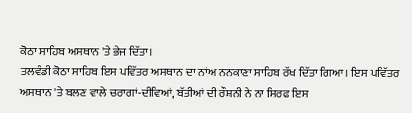ਕੋਠਾ ਸਾਹਿਬ ਅਸਥਾਨ 'ਤੇ ਭੇਜ ਦਿੱਤਾ।
ਤਲਵੰਡੀ ਕੋਠਾ ਸਾਹਿਬ ਇਸ ਪਵਿੱਤਰ ਅਸਥਾਨ ਦਾ ਨਾਂਅ ਨਨਕਾਣਾ ਸਾਹਿਬ ਰੱਖ ਦਿੱਤਾ ਗਿਆ। ਇਸ ਪਵਿੱਤਰ ਅਸਥਾਨ 'ਤੇ ਬਲਣ ਵਾਲੇ ਚਰਾਗਾਂ-ਦੀਵਿਆਂ, ਬੱਤੀਆਂ ਦੀ ਰੌਸ਼ਨੀ ਨੇ ਨਾ ਸਿਰਫ ਇਸ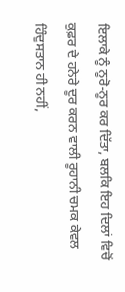ਇਲਾਕੇ ਨੂੰ ਨੂਰੋ-ਨੂਰ ਕਰ ਦਿੱਤਾ, ਬਲਕਿ ਇਹ ਦਿਲਾਂ ਵਿਚੋਂ ਕੁਫ਼ਰ ਦੇ ਹਨੇਰੇ ਦੂਰ ਕਰਨ ਵਾਲੀ ਰੂਹਾਨੀ ਚਮਕ ਕੇਵਲ ਹਿੰਦੁਸਤਾਨ ਹੀ ਨਹੀਂ,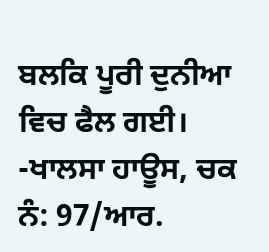ਬਲਕਿ ਪੂਰੀ ਦੁਨੀਆ ਵਿਚ ਫੈਲ ਗਈ।
-ਖਾਲਸਾ ਹਾਊਸ, ਚਕ ਨੰ: 97/ਆਰ.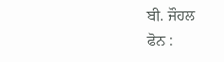ਬੀ. ਜੌਹਲ
ਫੋਨ :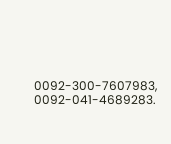0092-300-7607983, 0092-041-4689283.